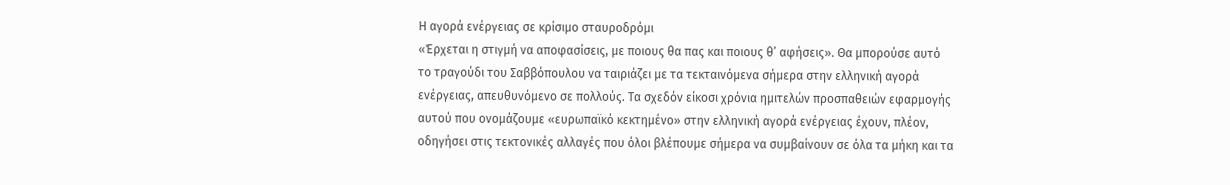Η αγορά ενέργειας σε κρίσιμο σταυροδρόμι
«Έρχεται η στιγμή να αποφασίσεις, με ποιους θα πας και ποιους θ’ αφήσεις». Θα μπορούσε αυτό το τραγούδι του Σαββόπουλου να ταιριάζει με τα τεκταινόμενα σήμερα στην ελληνική αγορά ενέργειας, απευθυνόμενο σε πολλούς. Τα σχεδόν είκοσι χρόνια ημιτελών προσπαθειών εφαρμογής αυτού που ονομάζουμε «ευρωπαϊκό κεκτημένο» στην ελληνική αγορά ενέργειας έχουν, πλέον, οδηγήσει στις τεκτονικές αλλαγές που όλοι βλέπουμε σήμερα να συμβαίνουν σε όλα τα μήκη και τα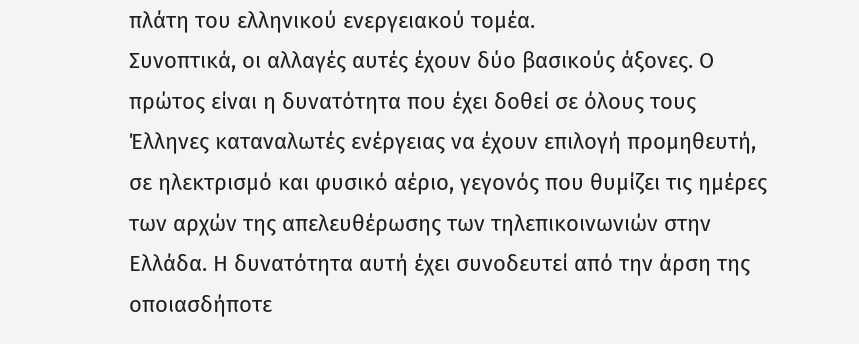πλάτη του ελληνικού ενεργειακού τομέα.
Συνοπτικά, οι αλλαγές αυτές έχουν δύο βασικούς άξονες. Ο πρώτος είναι η δυνατότητα που έχει δοθεί σε όλους τους Έλληνες καταναλωτές ενέργειας να έχουν επιλογή προμηθευτή, σε ηλεκτρισμό και φυσικό αέριο, γεγονός που θυμίζει τις ημέρες των αρχών της απελευθέρωσης των τηλεπικοινωνιών στην Ελλάδα. Η δυνατότητα αυτή έχει συνοδευτεί από την άρση της οποιασδήποτε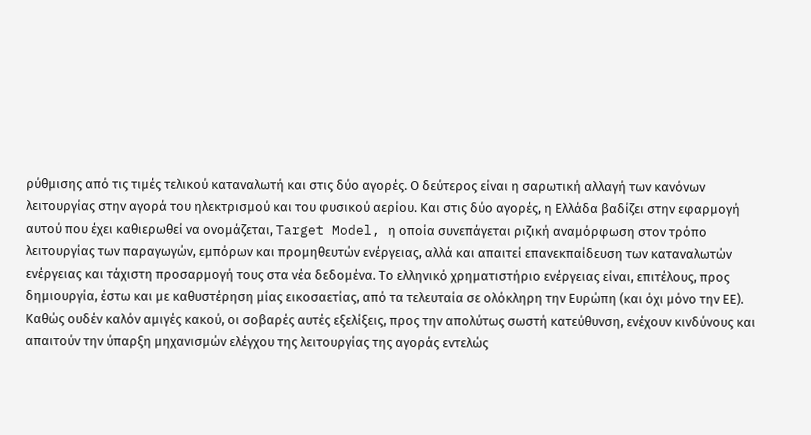ρύθμισης από τις τιμές τελικού καταναλωτή και στις δύο αγορές. Ο δεύτερος είναι η σαρωτική αλλαγή των κανόνων λειτουργίας στην αγορά του ηλεκτρισμού και του φυσικού αερίου. Και στις δύο αγορές, η Ελλάδα βαδίζει στην εφαρμογή αυτού που έχει καθιερωθεί να ονομάζεται, Target Model, η οποία συνεπάγεται ριζική αναμόρφωση στον τρόπο λειτουργίας των παραγωγών, εμπόρων και προμηθευτών ενέργειας, αλλά και απαιτεί επανεκπαίδευση των καταναλωτών ενέργειας και τάχιστη προσαρμογή τους στα νέα δεδομένα. Το ελληνικό χρηματιστήριο ενέργειας είναι, επιτέλους, προς δημιουργία, έστω και με καθυστέρηση μίας εικοσαετίας, από τα τελευταία σε ολόκληρη την Ευρώπη (και όχι μόνο την ΕΕ).
Καθώς ουδέν καλόν αμιγές κακού, οι σοβαρές αυτές εξελίξεις, προς την απολύτως σωστή κατεύθυνση, ενέχουν κινδύνους και απαιτούν την ύπαρξη μηχανισμών ελέγχου της λειτουργίας της αγοράς εντελώς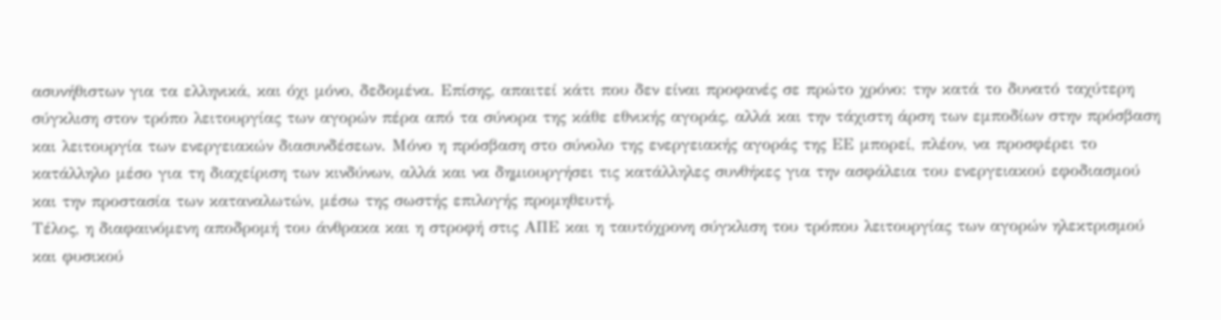ασυνήθιστων για τα ελληνικά, και όχι μόνο, δεδομένα. Επίσης, απαιτεί κάτι που δεν είναι προφανές σε πρώτο χρόνο: την κατά το δυνατό ταχύτερη σύγκλιση στον τρόπο λειτουργίας των αγορών πέρα από τα σύνορα της κάθε εθνικής αγοράς, αλλά και την τάχιστη άρση των εμποδίων στην πρόσβαση και λειτουργία των ενεργειακών διασυνδέσεων. Μόνο η πρόσβαση στο σύνολο της ενεργειακής αγοράς της ΕΕ μπορεί, πλέον, να προσφέρει το κατάλληλο μέσο για τη διαχείριση των κινδύνων, αλλά και να δημιουργήσει τις κατάλληλες συνθήκες για την ασφάλεια του ενεργειακού εφοδιασμού και την προστασία των καταναλωτών, μέσω της σωστής επιλογής προμηθευτή.
Τέλος, η διαφαινόμενη αποδρομή του άνθρακα και η στροφή στις ΑΠΕ και η ταυτόχρονη σύγκλιση του τρόπου λειτουργίας των αγορών ηλεκτρισμού και φυσικού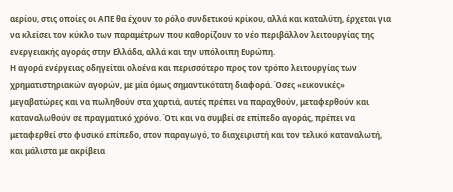αερίου, στις οποίες οι ΑΠΕ θα έχουν το ρόλο συνδετικού κρίκου, αλλά και καταλύτη, έρχεται για να κλείσει τον κύκλο των παραμέτρων που καθορίζουν το νέο περιβάλλον λειτουργίας της ενεργειακής αγοράς στην Ελλάδα, αλλά και την υπόλοιπη Ευρώπη.
Η αγορά ενέργειας οδηγείται ολοένα και περισσότερο προς τον τρόπο λειτουργίας των χρηματιστηριακών αγορών, με μία όμως σημαντικότατη διαφορά. Όσες «εικονικές» μεγαβατώρες και να πωληθούν στα χαρτιά, αυτές πρέπει να παραχθούν, μεταφερθούν και καταναλωθούν σε πραγματικό χρόνο. Ότι και να συμβεί σε επίπεδο αγοράς, πρέπει να μεταφερθεί στο φυσικό επίπεδο, στον παραγωγό, το διαχειριστή και τον τελικό καταναλωτή, και μάλιστα με ακρίβεια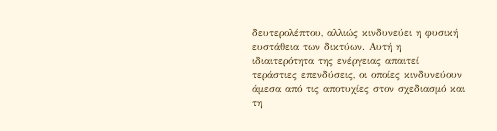δευτερολέπτου, αλλιώς κινδυνεύει η φυσική ευστάθεια των δικτύων. Αυτή η ιδιαιτερότητα της ενέργειας απαιτεί τεράστιες επενδύσεις, οι οποίες κινδυνεύουν άμεσα από τις αποτυχίες στον σχεδιασμό και τη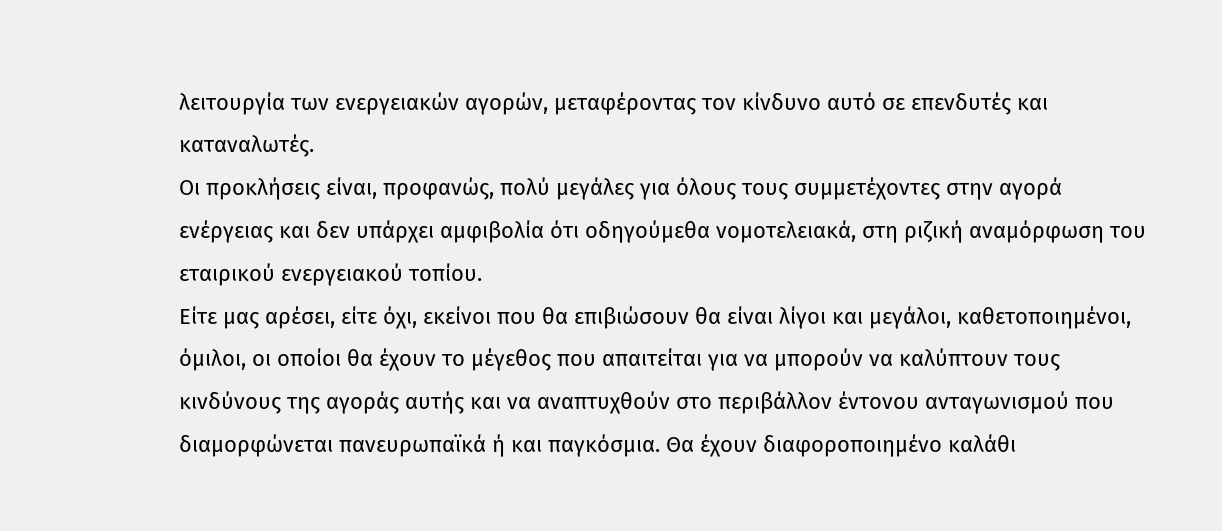λειτουργία των ενεργειακών αγορών, μεταφέροντας τον κίνδυνο αυτό σε επενδυτές και καταναλωτές.
Οι προκλήσεις είναι, προφανώς, πολύ μεγάλες για όλους τους συμμετέχοντες στην αγορά ενέργειας και δεν υπάρχει αμφιβολία ότι οδηγούμεθα νομοτελειακά, στη ριζική αναμόρφωση του εταιρικού ενεργειακού τοπίου.
Είτε μας αρέσει, είτε όχι, εκείνοι που θα επιβιώσουν θα είναι λίγοι και μεγάλοι, καθετοποιημένοι, όμιλοι, οι οποίοι θα έχουν το μέγεθος που απαιτείται για να μπορούν να καλύπτουν τους κινδύνους της αγοράς αυτής και να αναπτυχθούν στο περιβάλλον έντονου ανταγωνισμού που διαμορφώνεται πανευρωπαϊκά ή και παγκόσμια. Θα έχουν διαφοροποιημένο καλάθι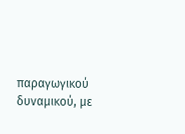παραγωγικού δυναμικού, με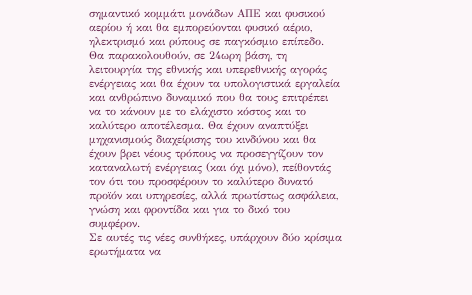σημαντικό κομμάτι μονάδων ΑΠΕ και φυσικού αερίου ή και θα εμπορεύονται φυσικό αέριο, ηλεκτρισμό και ρύπους σε παγκόσμιο επίπεδο. Θα παρακολουθούν, σε 24ωρη βάση, τη λειτουργία της εθνικής και υπερεθνικής αγοράς ενέργειας και θα έχουν τα υπολογιστικά εργαλεία και ανθρώπινο δυναμικό που θα τους επιτρέπει να το κάνουν με το ελάχιστο κόστος και το καλύτερο αποτέλεσμα. Θα έχουν αναπτύξει μηχανισμούς διαχείρισης του κινδύνου και θα έχουν βρει νέους τρόπους να προσεγγίζουν τον καταναλωτή ενέργειας (και όχι μόνο), πείθοντάς τον ότι του προσφέρουν το καλύτερο δυνατό προϊόν και υπηρεσίες, αλλά πρωτίστως ασφάλεια, γνώση και φροντίδα και για το δικό του συμφέρον.
Σε αυτές τις νέες συνθήκες, υπάρχουν δύο κρίσιμα ερωτήματα να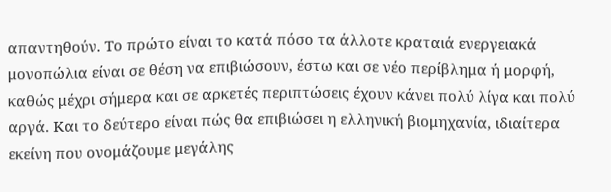απαντηθούν. Το πρώτο είναι το κατά πόσο τα άλλοτε κραταιά ενεργειακά μονοπώλια είναι σε θέση να επιβιώσουν, έστω και σε νέο περίβλημα ή μορφή, καθώς μέχρι σήμερα και σε αρκετές περιπτώσεις έχουν κάνει πολύ λίγα και πολύ αργά. Και το δεύτερο είναι πώς θα επιβιώσει η ελληνική βιομηχανία, ιδιαίτερα εκείνη που ονομάζουμε μεγάλης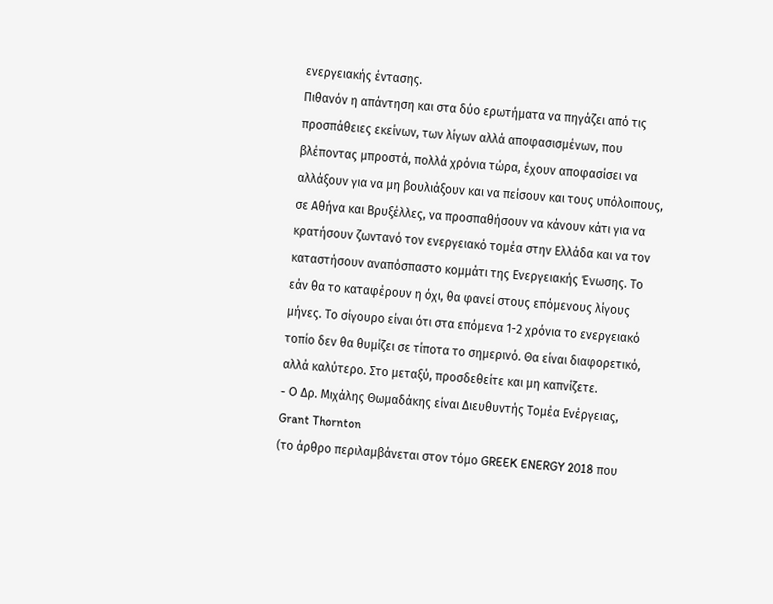ενεργειακής έντασης.
Πιθανόν η απάντηση και στα δύο ερωτήματα να πηγάζει από τις προσπάθειες εκείνων, των λίγων αλλά αποφασισμένων, που βλέποντας μπροστά, πολλά χρόνια τώρα, έχουν αποφασίσει να αλλάξουν για να μη βουλιάξουν και να πείσουν και τους υπόλοιπους, σε Αθήνα και Βρυξέλλες, να προσπαθήσουν να κάνουν κάτι για να κρατήσουν ζωντανό τον ενεργειακό τομέα στην Ελλάδα και να τον καταστήσουν αναπόσπαστο κομμάτι της Ενεργειακής Ένωσης. Το εάν θα το καταφέρουν η όχι, θα φανεί στους επόμενους λίγους μήνες. Το σίγουρο είναι ότι στα επόμενα 1-2 χρόνια το ενεργειακό τοπίο δεν θα θυμίζει σε τίποτα το σημερινό. Θα είναι διαφορετικό, αλλά καλύτερο. Στο μεταξύ, προσδεθείτε και μη καπνίζετε.
- O Δρ. Μιχάλης Θωμαδάκης είναι Διευθυντής Τομέα Ενέργειας, Grant Thornton
(το άρθρο περιλαμβάνεται στον τόμο GREEK ENERGY 2018 που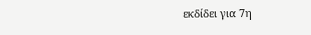εκδίδει για 7η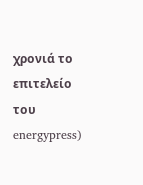χρονιά το επιτελείο του energypress)